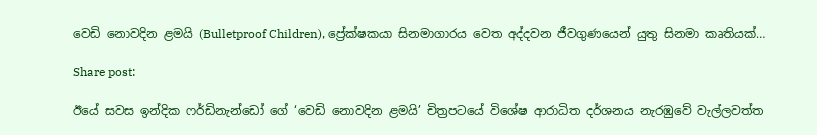වෙඩි නොවදින ළමයි (Bulletproof Children), ප්‍රේක්ෂකයා සිනමාගාරය වෙත අද්දවන ජීවගුණයෙන් යුතු සිනමා කෘතියක්…

Share post:

ඊයේ සවස ඉන්දික ෆර්ඩිනැන්ඩෝ ගේ ‘වෙඩි නොවදින ළමයි’ චිත්‍රපටයේ විශේෂ ආරාධිත දර්ශනය නැරඹුවේ වැල්ලවත්ත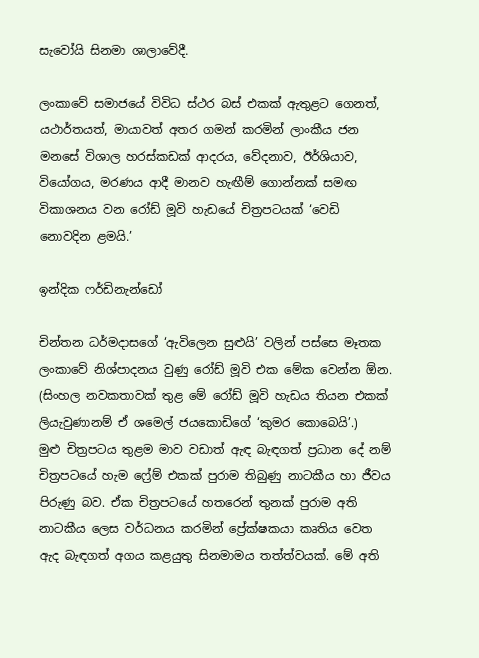සැවෝයි සිනමා ශාලාවේදී.

ලංකාවේ සමාජයේ විවිධ ස්ථර බස් එකක් ඇතුළට ගෙනත්, යථාර්තයත්, මායාවත් අතර ගමන් කරමින් ලාංකීය ජන මනසේ විශාල හරස්කඩක් ආදරය, වේදනාව, ඊර්ශියාව, වියෝගය, මරණය ආදී මානව හැඟීම් ගොන්නක් සමඟ විකාශනය වන රෝඩ් මූවි හැඩයේ චිත්‍රපටයක් ‘වෙඩි නොවදින ළමයි.’

ඉන්දික ෆර්ඩිනැන්ඩෝ

චින්තන ධර්මදාසගේ ‘ඇවිලෙන සුළුයි’ වලින් පස්සෙ මෑතක ලංකාවේ නිශ්පාදනය වුණු රෝඩ් මූවි එක මේක වෙන්න ඕන. (සිංහල නවකතාවක් තුළ මේ රෝඩ් මූවි හැඩය තියන එකක් ලියැවුණානම් ඒ ශමෙල් ජයකොඩිගේ ‘කුමර කොබෙයි’.)
මුළු චිත්‍රපටය තුළම මාව වඩාත් ඇඳ බැඳගත් ප්‍රධාන දේ නම් චිත්‍රපටයේ හැම ෆ්‍රේම් එකක් පුරාම තිබුණු නාටකීය හා ජීවය පිරුණු බව. ඒක චිත්‍රපටයේ හතරෙන් තුනක් පුරාම අති නාටකීය ලෙස වර්ධනය කරමින් ප්‍රේක්ෂකයා කෘතිය වෙත ඇද බැඳගත් අගය කළයුතු සිනමාමය තත්ත්වයක්. මේ අති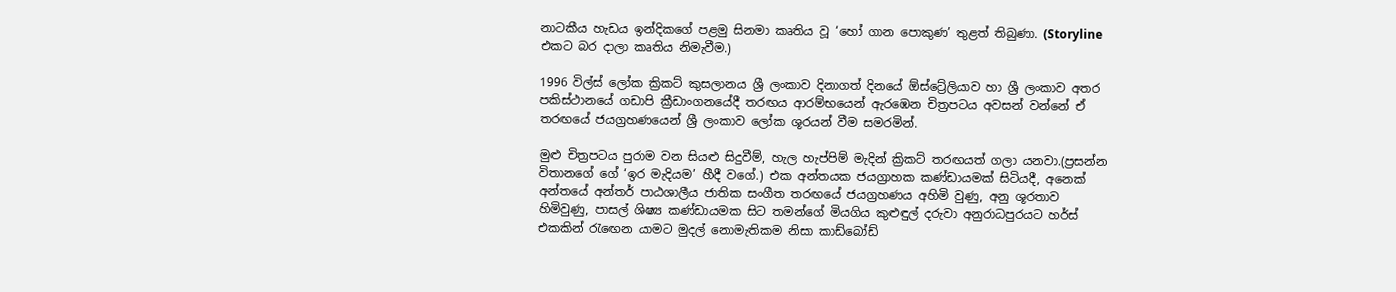නාටකීය හැඩය ඉන්දිකගේ පළමු සිනමා කෘතිය වූ ‘හෝ ගාන පොකුණ’ තුළත් තිබුණා. (Storyline එකට බර දාලා කෘතිය නිමැවීම.)

1996 විල්ස් ලෝක ක්‍රිකට් කුසලානය ශ්‍රී ලංකාව දිනාගත් දිනයේ ඕස්ට්‍රේලියාව හා ශ්‍රී ලංකාව අතර පකිස්ථානයේ ගඩාපි ක්‍රීඩාංගනයේදී තරඟය ආරම්භයෙන් ඇරඹෙන චිත්‍රපටය අවසන් වන්නේ ඒ තරඟයේ ජයග්‍රහණයෙන් ශ්‍රී ලංකාව ලෝක ශූරයන් වීම සමරමින්.

මුළු චිත්‍රපටය පුරාම වන සියළු සිදුවීම්, හැල හැප්පිම් මැදින් ක්‍රිකට් තරඟයත් ගලා යනවා.(ප්‍රසන්න විතානගේ ගේ ‘ඉර මැදියම’ හීදී වගේ.) එක අන්තයක ජයග්‍රාහක කණ්ඩායමක් සිටියදී, අනෙක් අන්තයේ අන්තර් පාඨශාලීය ජාතික සංගීත තරඟයේ ජයග්‍රහණය අහිමි වුණු, අනු ශූරතාව හිමිවුණු, පාසල් ශිෂ්‍ය කණ්ඩායමක සිට තමන්ගේ මියගිය කුළුඳුල් දරුවා අනුරාධපුරයට හර්ස් එකකින් රැඟෙන යාමට මුදල් නොමැතිකම නිසා කාඩ්බෝඩ්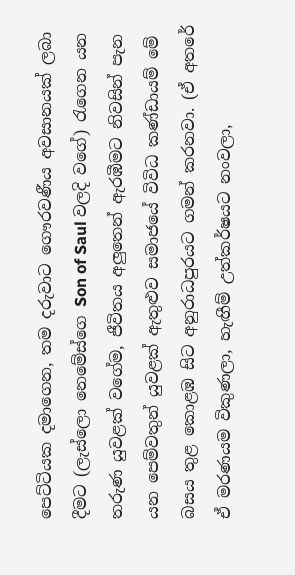පෙට්ටියක දමාගෙන, තම දරුවාට ගෞරවණීය අවසානයක් ලබා දීමට (ලැස්ලො නෙමේස්ගෙ Son of Saul වලදි වගේ) රැගෙන යන තරුණ යුවළක් වගේම, ජීවිතය අලුතෙන් ඇරඹීමට නිවසින් පැන යන පෙම්වතුන් යුවළක් ඇතුළුව සමාජයේ විවිධ කණ්ඩායම් මේ බසය තුළ කොළඹ සිට අනුරාධපුරයට ගමන් කරනවා. (ඒ අතරේ ඒ මරණයම විකුණලා, හැඟීම් උත්කර්ෂයට නංවලා,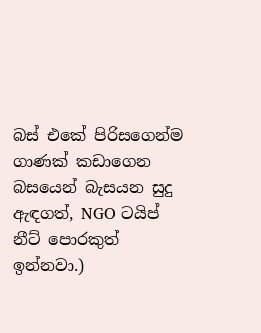බස් එකේ පිරිසගෙන්ම ගාණක් කඩාගෙන බසයෙන් බැසයන සුදු ඇඳගත්, NGO ටයිප් නීට් පොරකුත් ඉන්නවා.)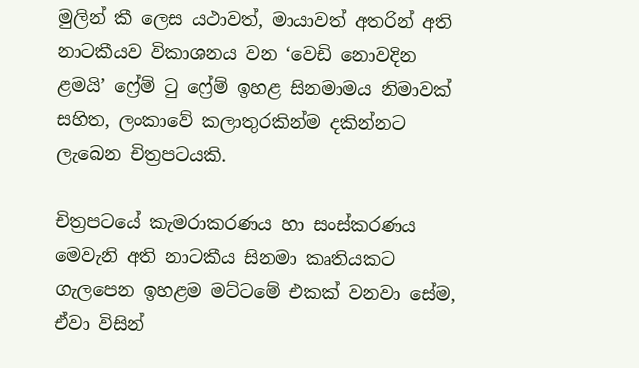මුලින් කී ලෙස යථාවත්, මායාවත් අතරින් අති නාටකීයව විකාශනය වන ‘වෙඩි නොවදින ළමයි’ ෆ්‍රේම් ටු ෆ්‍රේම් ඉහළ සිනමාමය නිමාවක් සහිත, ලංකාවේ කලාතුරකින්ම දකින්නට ලැබෙන චිත්‍රපටයකි.

චිත්‍රපටයේ කැමරාකරණය හා සංස්කරණය මෙවැනි අති නාටකීය සිනමා කෘතියකට ගැලපෙන ඉහළම මට්ටමේ එකක් වනවා සේම, ඒවා විසින්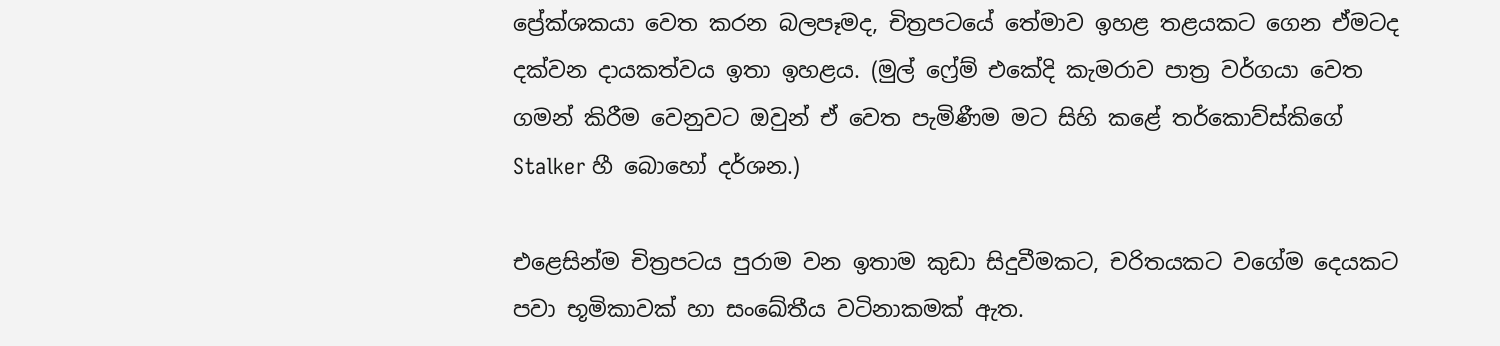ප්‍රේක්ශකයා වෙත කරන බලපෑමද, චිත්‍රපටයේ තේමාව ඉහළ තළයකට ගෙන ඒමටද දක්වන දායකත්වය ඉතා ඉහළය. (මුල් ෆ්‍රේම් එකේදි කැමරාව පාත්‍ර වර්ගයා වෙත ගමන් කිරීම වෙනුවට ඔවුන් ඒ වෙත පැමිණීම මට සිහි කළේ තර්කොව්ස්කිගේ Stalker හී බොහෝ දර්ශන.)

එළෙසින්ම චිත්‍රපටය පුරාම වන ඉතාම කුඩා සිදුවීමකට, චරිතයකට වගේම දෙයකට පවා භූමිකාවක් හා සංඛේතීය වටිනාකමක් ඇත.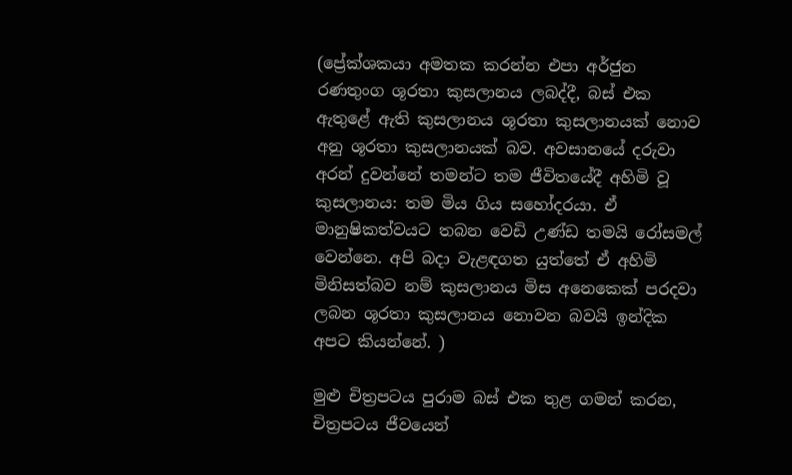(ප්‍රේක්ශකයා අමතක කරන්න එපා අර්ජුන රණතුංග ශූරතා කුසලානය ලබද්දී, බස් එක ඇතුළේ ඇති කුසලානය ශූරතා කුසලානයක් නොව අනු ශූරතා කුසලානයක් බව. අවසානයේ දරුවා අරන් දුවන්නේ තමන්ට තම ජීවිතයේදී අහිමි වූ කුසලානය: තම මිය ගිය සහෝදරයා. ඒ මානුෂිකත්වයට තබන වෙඩි උණ්ඩ තමයි රෝසමල් වෙන්නෙ. අපි බදා වැළඳගත යුත්තේ ඒ අහිමි මිනිසත්බව නම් කුසලානය මිස අනෙකෙක් පරදවා ලබන ශූරතා කුසලානය නොවන බවයි ඉන්දික අපට කියන්නේ. )

මුළු චිත්‍රපටය පුරාම බස් එක තුළ ගමන් කරන, චිත්‍රපටය ජීවයෙන්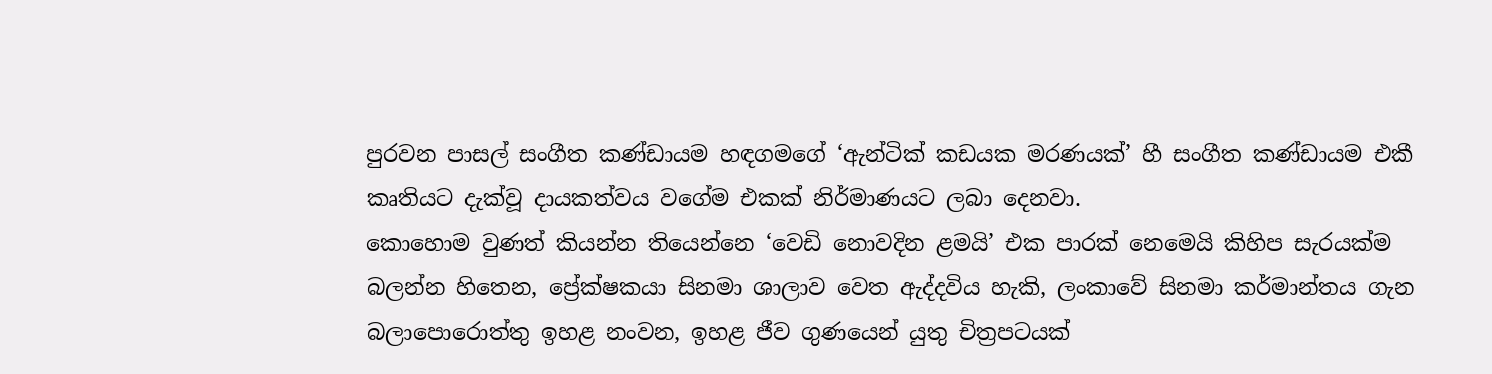පුරවන පාසල් සංගීත කණ්ඩායම හඳගමගේ ‘ඇන්ටික් කඩයක මරණයක්’ හී සංගීත කණ්ඩායම එකී කෘතියට දැක්වූ දායකත්වය වගේම එකක් නිර්මාණයට ලබා දෙනවා.
කොහොම වුණත් කියන්න තියෙන්නෙ ‘වෙඩි නොවදින ළමයි’ එක පාරක් නෙමෙයි කිහිප සැරයක්ම බලන්න හිතෙන, ප්‍රේක්ෂකයා සිනමා ශාලාව වෙත ඇද්දවිය හැකි, ලංකාවේ සිනමා කර්මාන්තය ගැන බලාපොරොත්තු ඉහළ නංවන, ඉහළ ජීව ගුණයෙන් යුතු චිත්‍රපටයක්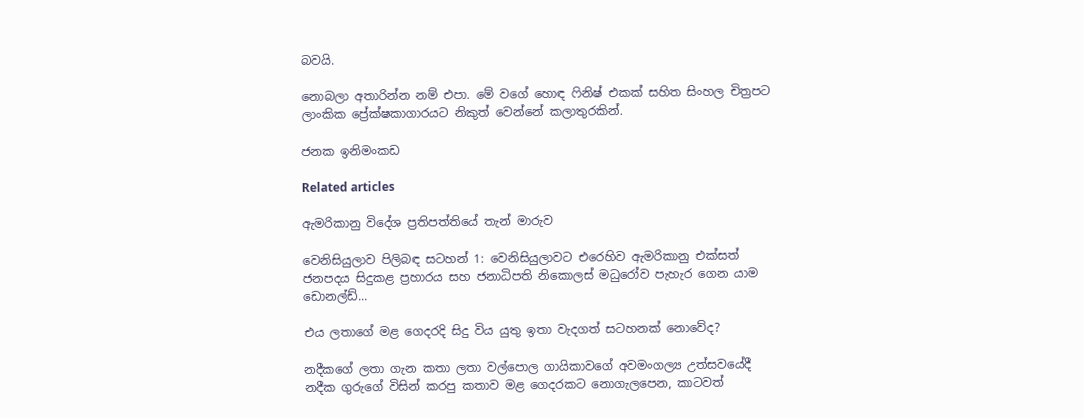බවයි.

නොබලා අතාරින්න නම් එපා. මේ වගේ හොඳ ෆිනිෂ් එකක් සහිත සිංහල චිත්‍රපට ලාංකික ප්‍රේක්ෂකාගාරයට නිකුත් වෙන්නේ කලාතුරකින්.

ජනක ඉනිමංකඩ

Related articles

ඇමරිකානු විදේශ ප්‍රතිපත්තියේ තැන් මාරුව

වෙනිසියුලාව පිලිබඳ සටහන් 1: වෙනිසියුලාවට එරෙහිව ඇමරිකානු එක්සත් ජනපදය සිදුකළ ප්‍රහාරය සහ ජනාධිපති නිකොලස් මධුරෝව පැහැර ගෙන යාම ඩොනල්ඩ්...

එය ලතාගේ මළ ගෙදරදි සිදු විය යුතු ඉතා වැදගත් සටහනක් නොවේද?

නදීකගේ ලතා ගැන කතා ලතා වල්පොල ගායිකාවගේ අවමංගල්‍ය උත්සවයේදී නදීක ගුරුගේ විසින් කරපු කතාව මළ ගෙදරකට නොගැලපෙන, කාටවත්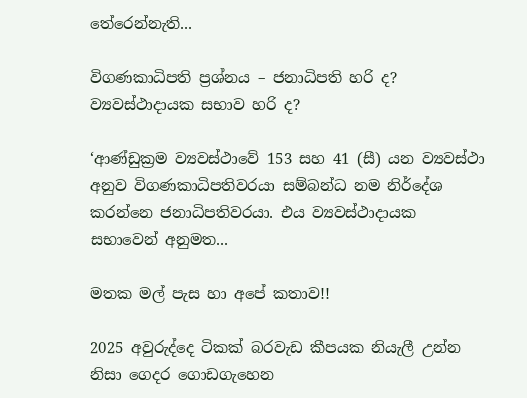තේරෙන්නැති...

විගණකාධිපති ප්‍රශ්නය – ජනාධිපති හරි ද? ව්‍යවස්ථාදායක සභාව හරි ද?

‘ආණ්ඩුක්‍රම ව්‍යවස්ථාවේ 153 සහ 41 (සී) යන ව්‍යවස්ථා අනුව විගණකාධිපතිවරයා සම්බන්ධ නම නිර්දේශ කරන්නෙ ජනාධිපතිවරයා. එය ව්‍යවස්ථාදායක සභාවෙන් අනුමත...

මතක මල් පැස හා අපේ කතාව!!

2025 අවුරුද්දෙ ටිකක් බරවැඩ කීපයක නියැලී උන්න නිසා ගෙදර ගොඩගැහෙන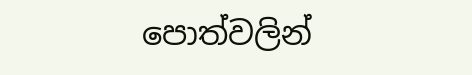පොත්වලින්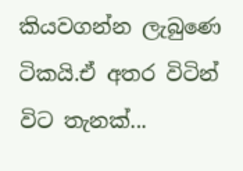කියවගන්න ලැබුණෙ ටිකයි.ඒ අතර විටින් විට තැනක්...